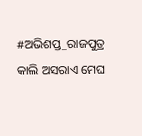#ଅଭିଶପ୍ତ_ରାଜପୁତ୍ର
କାଲି ଅସରାଏ ମେଘ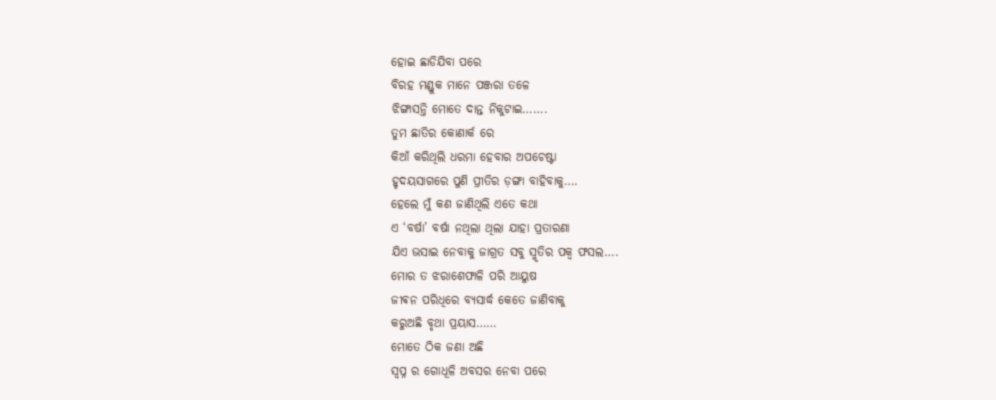ହୋଇ ଛାଡିଯିବା ପରେ
ବିରହ ମଣ୍ଡୁକ ମାନେ ପଞ୍ଜରା ତଳେ
ଝିଙ୍ଗାସନ୍ତି ମୋତେ ଦାନ୍ତ ନିକୁଟାଇ…….
ତୁମ ଛାତିର କୋଣାର୍କ ରେ
କିଆଁ କରିଥିଲି ଧରମା ହେବାର ଅପଚେଷ୍ଟା
ହୃଦୟସାଗରେ ପୁଣି ପ୍ରୀତିର ଡ଼ଙ୍ଗା ବାହିବାକୁ….
ହେଲେ ମୁଁ କଣ ଜାଣିଥିଲି ଏତେ କଥା
ଏ ‘ବର୍ଷା’ ବର୍ଷା ନଥିଲା ଥିଲା ଯାହା ପ୍ରତାରଣା
ଯିଏ ଭସାଇ ନେବାକୁ ଜାଗ୍ରତ ସବୁ ସ୍ମୃତିର ପକ୍ୱ ଫସଲ….
ମୋର ତ ଝରାଶେଫାଳି ପରି ଆୟୁଷ
ଜୀଵନ ପରିଧିରେ ବ୍ୟସାର୍ଦ୍ଧ କେତେ ଜାଣିବାକୁ
କରୁଅଛି ବୃଥା ପ୍ରୟାସ……
ମୋତେ ଠିକ ଜଣା ଅଛି
ସ୍ବପ୍ନ ର ଗୋଧୂଳି ଅବସର ନେବା ପରେ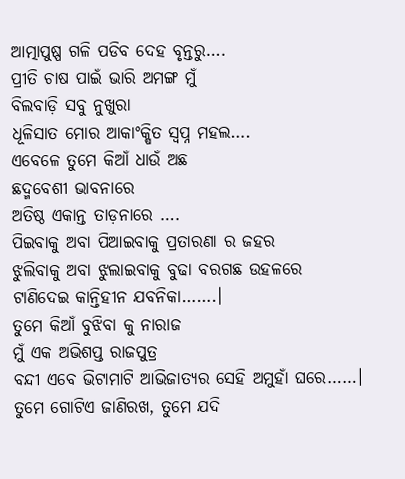ଆତ୍ମାପୁଷ୍ପ ଗଳି ପଡିବ ଦେହ ବୃନ୍ତରୁ….
ପ୍ରୀତି ଚାଷ ପାଇଁ ଭାରି ଅମଙ୍ଗ ମୁଁ
ବିଲବାଡ଼ି ସବୁ ନୁଖୁରା
ଧୂଳିସାତ ମୋର ଆକାଂକ୍ଷିତ ସ୍ବପ୍ନ ମହଲ….
ଏବେଳେ ତୁମେ କିଆଁ ଧାଉଁ ଅଛ
ଛଦ୍ମବେଶୀ ଭାବନାରେ
ଅତିଷ୍ଠ ଏକାନ୍ତ ତାଡ଼ନାରେ ….
ପିଇବାକୁ ଅବା ପିଆଇବାକୁ ପ୍ରତାରଣା ର ଜହର
ଝୁଲିବାକୁ ଅବା ଝୁଲାଇବାକୁ ବୁଢା ବରଗଛ ଉହଳରେ
ଟାଣିଦେଇ କାନ୍ତିହୀନ ଯବନିକା…….।
ତୁମେ କିଆଁ ବୁଝିବା କୁ ନାରାଜ
ମୁଁ ଏକ ଅଭିଶପ୍ତ ରାଜପୁତ୍ର
ବନ୍ଦୀ ଏବେ ଭିଟାମାଟି ଆଭିଜାତ୍ୟର ସେହି ଅମୁହାଁ ଘରେ……।
ତୁମେ ଗୋଟିଏ ଜାଣିରଖ, ତୁମେ ଯଦି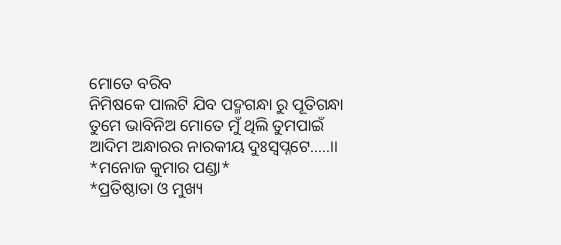ମୋତେ ବରିବ
ନିମିଷକେ ପାଲଟି ଯିବ ପଦ୍ମଗନ୍ଧା ରୁ ପୂତିଗନ୍ଧା
ତୁମେ ଭାବିନିଅ ମୋତେ ମୁଁ ଥିଲି ତୁମପାଇଁ
ଆଦିମ ଅନ୍ଧାରର ନାରକୀୟ ଦୁଃସ୍ବପ୍ନଟେ…..।।
*ମନୋଜ କୁମାର ପଣ୍ଡା*
*ପ୍ରତିଷ୍ଠାତା ଓ ମୁଖ୍ୟ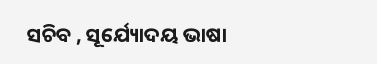ସଚିବ , ସୂର୍ଯ୍ୟୋଦୟ ଭାଷା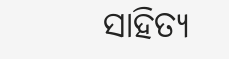ସାହିତ୍ୟ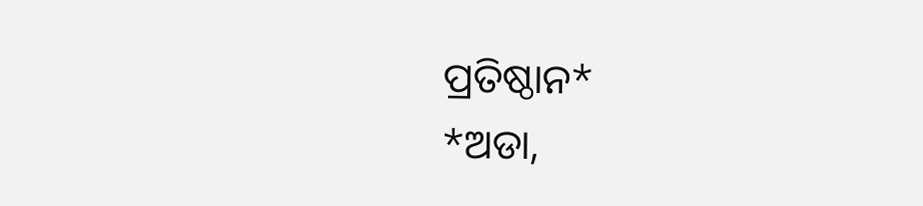ପ୍ରତିଷ୍ଠାନ*
*ଅଡା,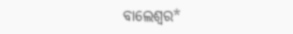ବାଲେଶ୍ଵର*